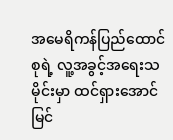အမေရိကန်ပြည်ထောင်စုရဲ့ လူ့အခွင့်အရေးသမိုင်းမှာ ထင်ရှားအောင်မြင်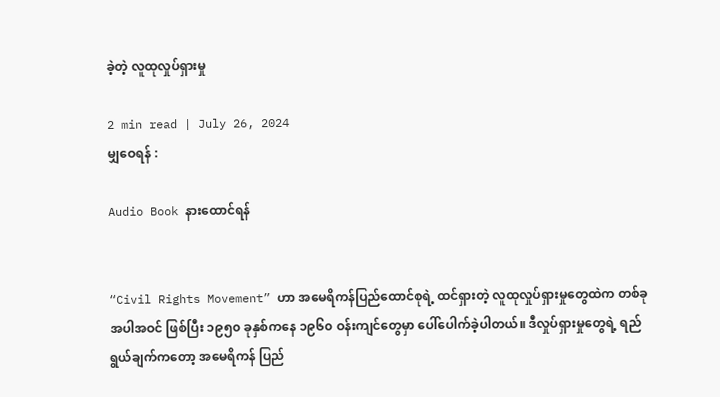ခဲ့တဲ့ လူထုလှုပ်ရှားမှု

2 min read | July 26, 2024
မျှဝေရန် :

Audio Book နားထောင်ရန်


“Civil Rights Movement” ဟာ အမေရိကန်ပြည်ထောင်စုရဲ့ ထင်ရှားတဲ့ လူထုလှုပ်ရှားမှုတွေထဲက တစ်ခုအပါအဝင် ဖြစ်ပြီး ၁၉၅၀ ခုနှစ်ကနေ ၁၉၆၀ ဝန်းကျင်တွေမှာ ပေါ်ပေါက်ခဲ့ပါတယ်။ ဒီလှုပ်ရှားမှုတွေရဲ့ ရည်ရွယ်ချက်ကတော့ အမေရိကန် ပြည်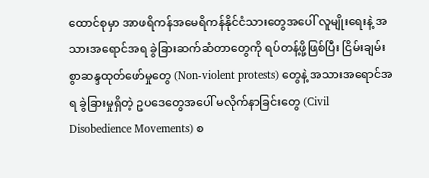ထောင်စုမှာ အာဖရိကန်အမေရိကန်နိုင်ငံသားတွေအပေါ် လူမျိုးရေးနဲ့ အသားအရောင်အရ ခွဲခြားဆက်ဆံတာတွေကို ရပ်တန့်ဖို့ဖြစ်ပြီး ငြိမ်းချမ်းစွာဆန္ဒထုတ်ဖော်မှုတွေ (Non-violent protests) တွေနဲ့ အသားအရောင်အရ ခွဲခြားမှုရှိတဲ့ ဥပဒေတွေအပေါ် မလိုက်နာခြင်းတွေ (Civil Disobedience Movements) စ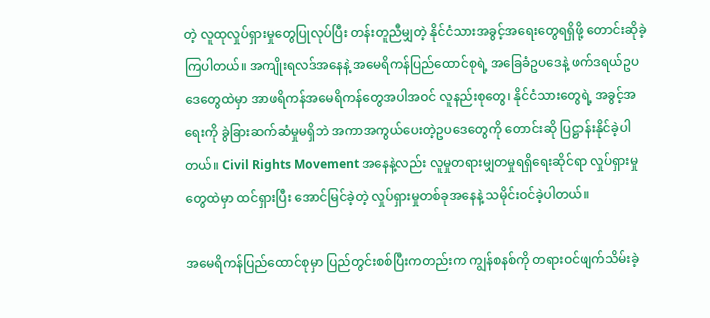တဲ့ လူထုလှုပ်ရှားမှုတွေပြုလုပ်ပြီး တန်းတူညီမျှတဲ့ နိုင်ငံသားအခွင့်အရေးတွေရရှိဖို့ တောင်းဆိုခဲ့ကြပါတယ်။ အကျိုးရလဒ်အနေနဲ့ အမေရိကန်ပြည်ထောင်စုရဲ့ အခြေခံဥပဒေနဲ့ ဖက်ဒရယ်ဥပဒေတွေထဲမှာ အာဖရိကန်အမေရိကန်တွေအပါအဝင် လူနည်းစုတွေ၊ နိုင်ငံသားတွေရဲ့ အခွင့်အရေးကို ခွဲခြားဆက်ဆံမှုမရှိဘဲ အကာအကွယ်ပေးတဲ့ဥပဒေတွေကို တောင်းဆို ပြဋ္ဌာန်းနိုင်ခဲ့ပါတယ်။ Civil Rights Movement အနေနဲ့လည်း လူမှုတရားမျှတမှုရရှိရေးဆိုင်ရာ လှုပ်ရှားမှုတွေထဲမှာ ထင်ရှားပြီး အောင်မြင်ခဲ့တဲ့ လှုပ်ရှားမှုတစ်ခုအနေနဲ့ သမိုင်းဝင်ခဲ့ပါတယ်။

အမေရိကန်ပြည်ထောင်စုမှာ ပြည်တွင်းစစ်ပြီးကတည်းက ကျွန်စနစ်ကို တရားဝင်ဖျက်သိမ်းခဲ့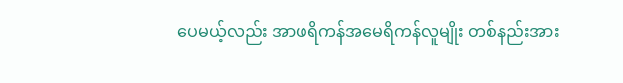ပေမယ့်လည်း အာဖရိကန်အမေရိကန်လူမျိုး တစ်နည်းအား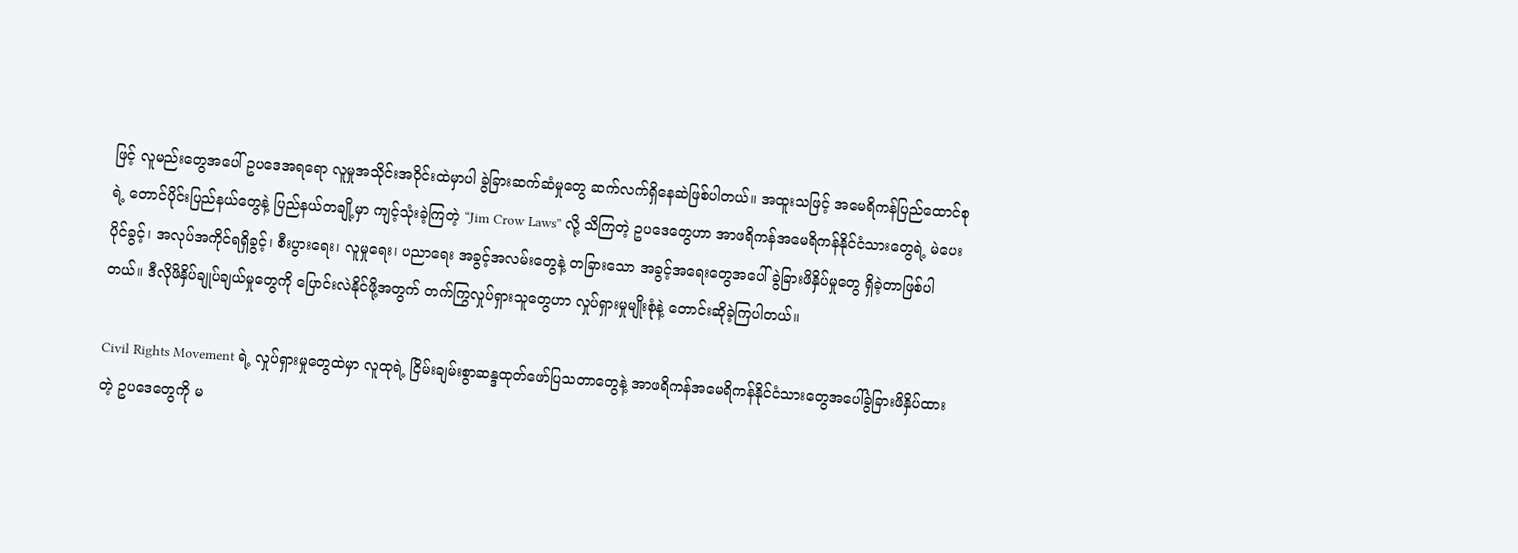ဖြင့် လူမည်းတွေအပေါ် ဥပဒေအရရော လူမှုအသိုင်းအဝိုင်းထဲမှာပါ ခွဲခြားဆက်ဆံမှုတွေ ဆက်လက်ရှိနေဆဲဖြစ်ပါတယ်။ အထူးသဖြင့် အမေရိကန်ပြည်ထောင်စုရဲ့ တောင်ပိုင်းပြည်နယ်တွေနဲ့ ပြည်နယ်တချို့မှာ ကျင့်သုံးခဲ့ကြတဲ့ “Jim Crow Laws” လို့ သိကြတဲ့ ဥပဒေတွေဟာ အာဖရိကန်အမေရိကန်နိုင်ငံသားတွေရဲ့ မဲပေးပိုင်ခွင့်၊ အလုပ်အကိုင်ရရှိခွင့်၊ စီးပွားရေး၊ လူမှုရေး၊ ပညာရေး အခွင့်အလမ်းတွေနဲ့ တခြားသော အခွင့်အရေးတွေအပေါ် ခွဲခြားဖိနှိပ်မှုတွေ ရှိခဲ့တာဖြစ်ပါတယ်။ ဒီလိုဖိနှိပ်ချုပ်ချယ်မှုတွေကို ပြောင်းလဲနိုင်ဖို့အတွက် တက်ကြွလှုပ်ရှားသူတွေဟာ လှုပ်ရှားမှုမျိုးစုံနဲ့ တောင်းဆိုခဲ့ကြပါတယ်။

Civil Rights Movement ရဲ့ လှုပ်ရှားမှုတွေထဲမှာ လူထုရဲ့ ငြိမ်းချမ်းစွာဆန္ဒထုတ်ဖော်ပြသတာတွေနဲ့ အာဖရိကန်အမေရိကန်နိုင်ငံသားတွေအပေါ်ခွဲခြားဖိနှိပ်ထားတဲ့ ဥပဒေတွေကို မ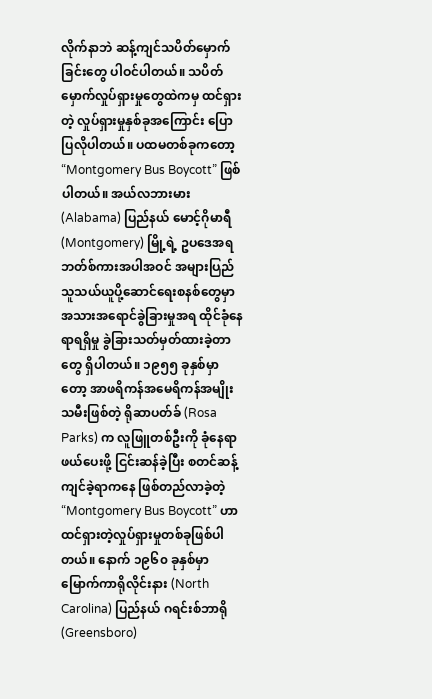လိုက်နာဘဲ ဆန့်ကျင်သပိတ်မှောက်ခြင်းတွေ ပါဝင်ပါတယ်။ သပိတ်မှောက်လှုပ်ရှားမှုတွေထဲကမှ ထင်ရှားတဲ့ လှုပ်ရှားမှုနှစ်ခုအကြောင်း ပြောပြလိုပါတယ်။ ပထမတစ်ခုကတော့ “Montgomery Bus Boycott” ဖြစ်ပါတယ်။ အယ်လဘားမား (Alabama) ပြည်နယ် မောင့်ဂိုမာရီ (Montgomery) မြို့ရဲ့ ဥပဒေအရ ဘတ်စ်ကားအပါအဝင် အများပြည်သူသယ်ယူပို့ဆောင်ရေးစနစ်တွေမှာ အသားအရောင်ခွဲခြားမှုအရ ထိုင်ခုံနေရာရရှိမှု ခွဲခြားသတ်မှတ်ထားခဲ့တာတွေ ရှိပါတယ်။ ၁၉၅၅ ခုနှစ်မှာတော့ အာဖရိကန်အမေရိကန်အမျိုးသမီးဖြစ်တဲ့ ရိုဆာပတ်ခ် (Rosa Parks) က လူဖြူတစ်ဦးကို ခုံနေရာဖယ်ပေးဖို့ ငြင်းဆန်ခဲ့ပြီး စတင်ဆန့်ကျင်ခဲ့ရာကနေ ဖြစ်တည်လာခဲ့တဲ့ “Montgomery Bus Boycott” ဟာ ထင်ရှားတဲ့လှုပ်ရှားမှုတစ်ခုဖြစ်ပါတယ်။ နောက် ၁၉၆၀ ခုနှစ်မှာ မြောက်ကာရိုလိုင်းနား (North Carolina) ပြည်နယ် ဂရင်းစ်ဘာရို (Greensboro)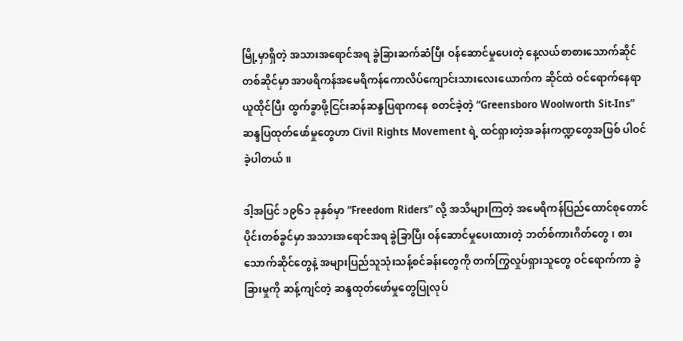မြို့မှာရှိတဲ့ အသားအရောင်အရ ခွဲခြားဆက်ဆံပြီး ဝန်ဆောင်မှုပေးတဲ့ နေ့လယ်စာစားသောက်ဆိုင်တစ်ဆိုင်မှာ အာဖရိကန်အမေရိကန်ကောလိပ်ကျောင်းသားလေးယောက်က ဆိုင်ထဲ ဝင်ရောက်နေရာယူထိုင်ပြီး ထွက်ခွာဖို့ငြင်းဆန်ဆန္ဒပြရာကနေ စတင်ခဲ့တဲ့ “Greensboro Woolworth Sit-Ins” ဆန္ဒပြထုတ်ဖော်မှုတွေဟာ Civil Rights Movement ရဲ့ ထင်ရှားတဲ့အခန်းကဏ္ဍတွေအဖြစ် ပါဝင်ခဲ့ပါတယ်။

ဒါ့အပြင် ၁၉၆၁ ခုနှစ်မှာ “Freedom Riders” လို့ အသိများကြတဲ့ အမေရိကန်ပြည်ထောင်စုတောင်ပိုင်းတစ်ခွင်မှာ အသားအရောင်အရ ခွဲခြာပြီး ဝန်ဆောင်မှုပေးထားတဲ့ ဘတ်စ်ကားဂိတ်တွေ၊ စားသောက်ဆိုင်တွေနဲ့ အများပြည်သူသုံးသန့်စင်ခန်းတွေကို တက်ကြွလှုပ်ရှားသူတွေ ဝင်ရောက်ကာ ခွဲခြားမှုကို ဆန့်ကျင်တဲ့ ဆန္ဒထုတ်ဖော်မှုတွေပြုလုပ်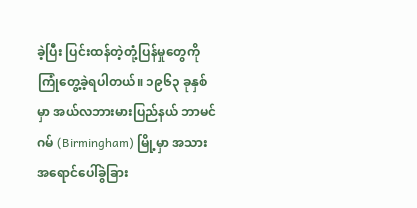ခဲ့ပြီး ပြင်းထန်တဲ့တုံ့ပြန်မှုတွေကို ကြုံတွေ့ခဲ့ရပါတယ်။ ၁၉၆၃ ခုနှစ်မှာ အယ်လဘားမားပြည်နယ် ဘာမင်ဂမ် (Birmingham) မြို့မှာ အသားအရောင်ပေါ်ခွဲခြား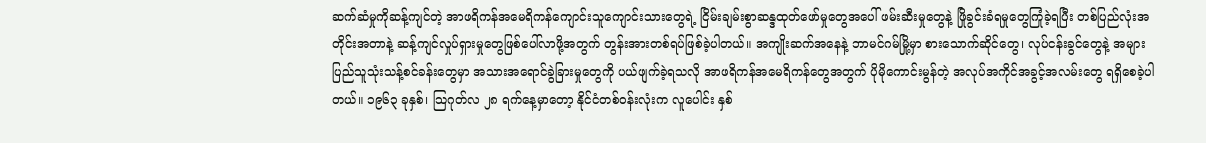ဆက်ဆံမှုကိုဆန့်ကျင်တဲ့ အာဖရိကန်အမေရိကန်ကျောင်းသူကျောင်းသားတွေရဲ့ ငြိမ်းချမ်းစွာဆန္ဒထုတ်ဖော်မှုတွေအပေါ် ဖမ်းဆီးမှုတွေနဲ့ ဖြိုခွင်းခံရမှုတွေကြုံခဲ့ရပြီး တစ်ပြည်လုံးအတိုင်းအတာနဲ့ ဆန့်ကျင်လှုပ်ရှားမှုတွေဖြစ်ပေါ်လာဖို့အတွက် တွန်းအားတစ်ရပ်ဖြစ်ခဲ့ပါတယ်။ အကျိုးဆက်အနေနဲ့ ဘာမင်ဂမ်မြို့မှာ စားသောက်ဆိုင်တွေ၊ လုပ်ငန်းခွင်တွေနဲ့ အများပြည်သူသုံးသန့်စင်ခန်းတွေမှာ အသားအရောင်ခွဲခြားမှုတွေကို ပယ်ဖျက်ခဲ့ရသလို အာဖရိကန်အမေရိကန်တွေအတွက် ပိုမိုကောင်းမွန်တဲ့ အလုပ်အကိုင်အခွင့်အလမ်းတွေ ရရှိစေခဲ့ပါတယ်။ ၁၉၆၃ ခုနှစ်၊ သြဂုတ်လ ၂၈ ရက်နေ့မှာတော့ နိုင်ငံတစ်ဝန်းလုံးက လူပေါင်း နှစ်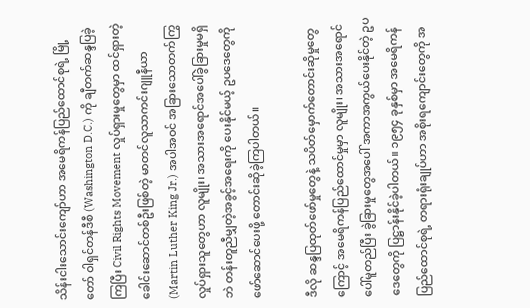သိန်းငါးသောင်းကျော်ဟာ အမေရိကန်ပြည်ထောင်စုရဲ့ မြို့တော် ဝါရှင်တန်ဒီစီ (Washington D.C.) ကို ချီတက်ဆန္ဒပြခဲ့ကြပြီး Civil Rights Movement လှုပ်ရှားမှုတွေမှာ ထင်ရှားတဲ့ခေါင်းဆောင်တစ်ဦးဖြစ်တဲ့ မာတင်လူသာကင်းဂျူနီယာ (Martin Luther King Jr.) အပါအဝင် အခြားသောတက်ကြွလှုပ်ရှားသူတွေဟာ လူမျိုး၊ အသားအရောင်အပေါ်ခွဲခြားမှုမရှိဘဲ တန်းတူညီမျှတဲ့အခွင့်အရေးကို ပေးနိုင်မယ့် ဥပဒေတွေကို ဖော်ဆောင်ပေးဖို့ တောင်းဆိုခဲ့ကြပါတယ်။

ဒီလို ဆန္ဒပြထုတ်ဖော်မှုတွေနဲ့ သပိတ်မှောက်တောင်းဆိုမှုတွေကြောင့် အမေရိကန်ပြည်ထောင်မှုမှာ လူမျိုး၊ အသားအရောင်ပေါ်မူတည်ပြီး ခွဲခြားမှုတွေအပေါ် အကာအကွယ်ပေးနိုင်တဲ့ ဥပဒေတွေကို ပြဋ္ဌာန်းနိုင်ခဲ့ပါတယ်။ ၁၉၅၄ ခုနှစ်မှာ အမေရိကန်ပြည်ထောင်စုရဲ့ တရားရုံးချုပ်ဟာ အစိုးရကျောင်းတွေကို အ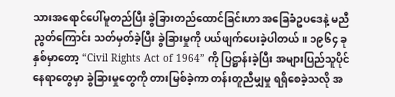သားအရောင်ပေါ်မူတည်ပြီး ခွဲခြားတည်ထောင်ခြင်းဟာ အခြေခံဥပဒေနဲ့ မညီညွတ်ကြောင်း သတ်မှတ်ခဲ့ပြီး ခွဲခြားမှုကို ပယ်ဖျက်ပေးခဲ့ပါတယ်။ ၁၉၆၄ ခုနှစ်မှာတော့ “Civil Rights Act of 1964” ကို ပြဋ္ဌာန်းခဲ့ပြီး အများပြည်သူပိုင်နေရာတွေမှာ ခွဲခြားမှုတွေကို တားမြစ်ခဲ့ကာ တန်းတူညီမျှမှု ရရှိစေခဲ့သလို အ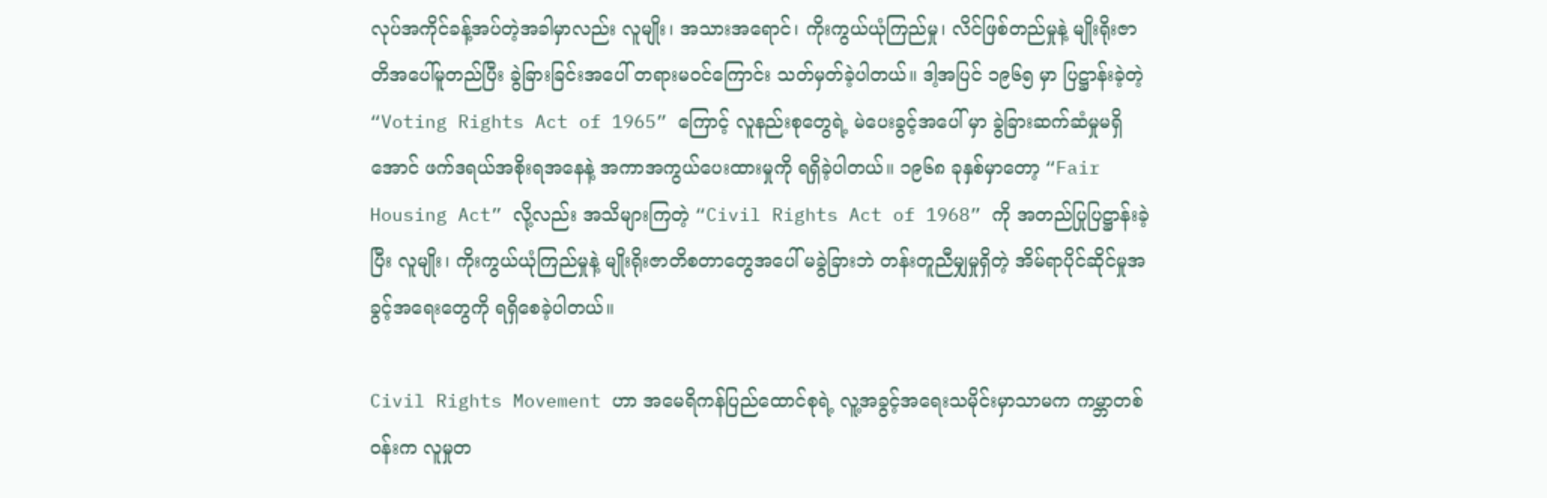လုပ်အကိုင်ခန့်အပ်တဲ့အခါမှာလည်း လူမျိုး၊ အသားအရောင်၊ ကိုးကွယ်ယုံကြည်မှု၊ လိင်ဖြစ်တည်မှုနဲ့ မျိုးရိုးဇာတိအပေါ်မူတည်ပြီး ခွဲခြားခြင်းအပေါ် တရားမဝင်ကြောင်း သတ်မှတ်ခဲ့ပါတယ်။ ဒါ့အပြင် ၁၉၆၅ မှာ ပြဋ္ဌာန်းခဲ့တဲ့ “Voting Rights Act of 1965” ကြောင့် လူနည်းစုတွေရဲ့ မဲပေးခွင့်အပေါ် မှာ ခွဲခြားဆက်ဆံမှုမရှိအောင် ဖက်ဒရယ်အစိုးရအနေနဲ့ အကာအကွယ်ပေးထားမှုကို ရရှိခဲ့ပါတယ်။ ၁၉၆၈ ခုနှစ်မှာတော့ “Fair Housing Act” လို့လည်း အသိများကြတဲ့ “Civil Rights Act of 1968” ကို အတည်ပြုပြဋ္ဌာန်းခဲ့ပြီး လူမျိုး၊ ကိုးကွယ်ယုံကြည်မှုနဲ့ မျိုးရိုးဇာတိစတာတွေအပေါ် မခွဲခြားဘဲ တန်းတူညီမျှမှုရှိတဲ့ အိမ်ရာပိုင်ဆိုင်မှုအခွင့်အရေးတွေကို ရရှိစေခဲ့ပါတယ်။

Civil Rights Movement ဟာ အမေရိကန်ပြည်ထောင်စုရဲ့ လူ့အခွင့်အရေးသမိုင်းမှာသာမက ကမ္ဘာတစ်ဝန်းက လူမှုတ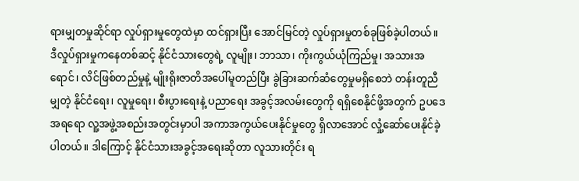ရားမျှတမှုဆိုင်ရာ လှုပ်ရှားမှုတွေထဲမှာ ထင်ရှားပြီး အောင်မြင်တဲ့ လှုပ်ရှားမှုတစ်ခုဖြစ်ခဲ့ပါတယ်။ ဒီလှုပ်ရှားမှုကနေတစ်ဆင့် နိုင်ငံသားတွေရဲ့ လူမျိုး၊ ဘာသာ၊ ကိုးကွယ်ယုံကြည်မှု၊ အသားအရောင်၊ လိင်ဖြစ်တည်မှုနဲ့ မျိုးရိုးဇာတိအပေါ်မူတည်ပြီး ခွဲခြားဆက်ဆံတွေမှုမရှိစေဘဲ တန်းတူညီမျှတဲ့ နိုင်ငံရေး၊ လူမှုရေး၊ စီးပွားရေးနဲ့ ပညာရေး အခွင့်အလမ်းတွေကို ရရှိစေနိုင်ဖို့အတွက် ဥပဒေအရရော လူ့အဖွဲ့အစည်းအတွင်းမှာပါ အကာအကွယ်ပေးနိုင်မှုတွေ ရှိလာအောင် လှုံ့ဆော်ပေးနိုင်ခဲ့ပါတယ်။ ဒါကြောင့် နိုင်ငံသားအခွင့်အရေးဆိုတာ လူသားတိုင်း ရ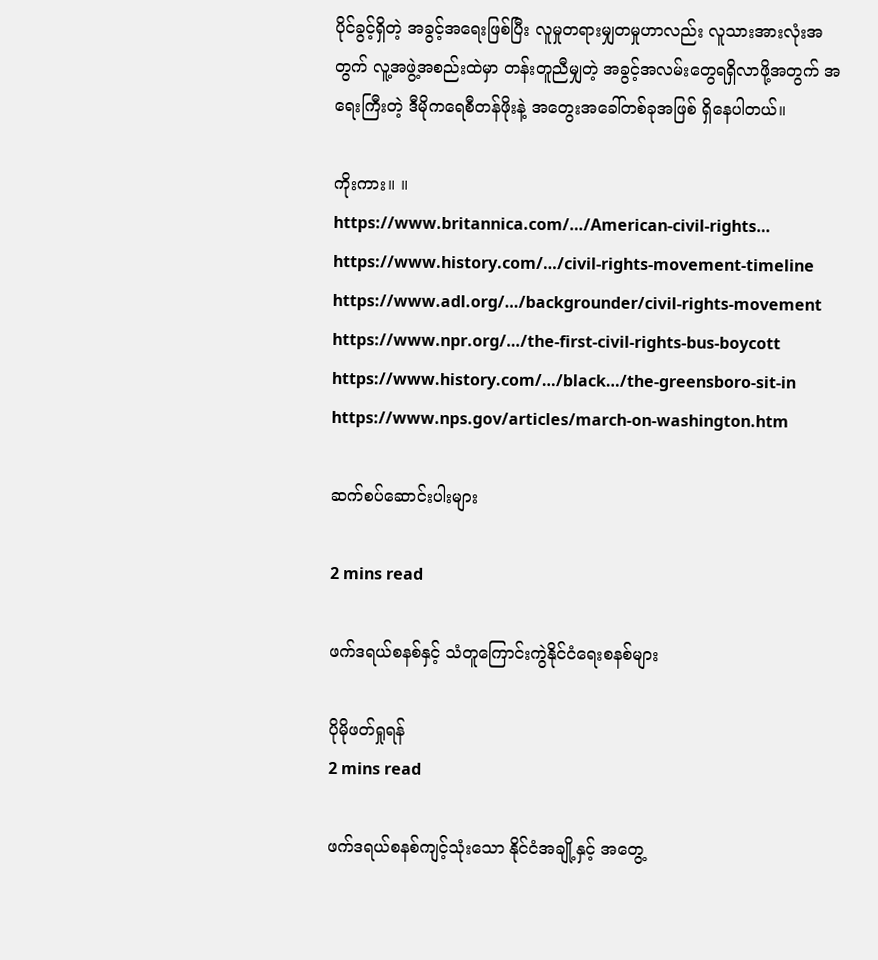ပိုင်ခွင့်ရှိတဲ့ အခွင့်အရေးဖြစ်ပြီး လူမှုတရားမျှတမှုဟာလည်း လူသားအားလုံးအတွက် လူ့အဖွဲ့အစည်းထဲမှာ တန်းတူညီမျှတဲ့ အခွင့်အလမ်းတွေရရှိလာဖို့အတွက် အရေးကြီးတဲ့ ဒီမိုကရေစီတန်ဖိုးနဲ့ အတွေးအခေါ်တစ်ခုအဖြစ် ရှိနေပါတယ်။

ကိုးကား။ ။
https://www.britannica.com/…/American-civil-rights…
https://www.history.com/…/civil-rights-movement-timeline
https://www.adl.org/…/backgrounder/civil-rights-movement
https://www.npr.org/…/the-first-civil-rights-bus-boycott
https://www.history.com/…/black…/the-greensboro-sit-in
https://www.nps.gov/articles/march-on-washington.htm

ဆက်စပ်ဆောင်းပါးများ

2 mins read

ဖက်ဒရယ်စနစ်နှင့် သံတူကြောင်းကွဲနိုင်ငံရေးစနစ်များ

ပိုမိုဖတ်ရှုရန်
2 mins read

ဖက်ဒရယ်စနစ်ကျင့်သုံးသော နိုင်ငံအချို့နှင့် အတွေ့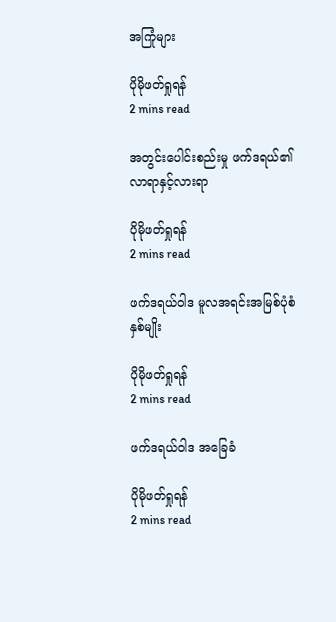အကြုံများ

ပိုမိုဖတ်ရှုရန်
2 mins read

အတွင်းပေါင်းစည်းမှု ဖက်ဒရယ်၏ လာရာနှင့်လားရာ

ပိုမိုဖတ်ရှုရန်
2 mins read

ဖက်ဒရယ်ဝါဒ မူလအရင်းအမြစ်ပုံစံနှစ်မျိုး

ပိုမိုဖတ်ရှုရန်
2 mins read

ဖက်ဒရယ်ဝါဒ အခြေခံ

ပိုမိုဖတ်ရှုရန်
2 mins read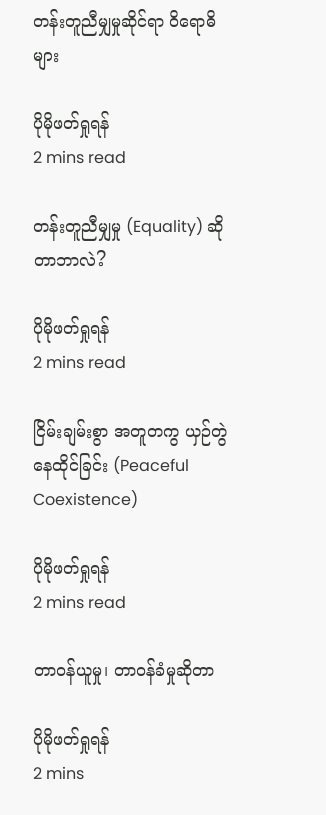တန်းတူညီမျှမှုဆိုင်ရာ ဝိရောဓိများ

ပိုမိုဖတ်ရှုရန်
2 mins read

တန်းတူညီမျှမှု (Equality) ဆိုတာဘာလဲ?

ပိုမိုဖတ်ရှုရန်
2 mins read

ငြိမ်းချမ်းစွာ အတူတကွ ယှဉ်တွဲနေထိုင်ခြင်း (Peaceful Coexistence)

ပိုမိုဖတ်ရှုရန်
2 mins read

တာဝန်ယူမှု၊ တာဝန်ခံမှုဆိုတာ

ပိုမိုဖတ်ရှုရန်
2 mins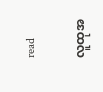read

လူထုအ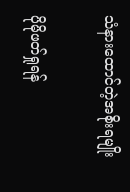သံနား‌ထောင်တဲ့အစိုးရမျိုး

ပိုမိုဖတ်ရှုရန်